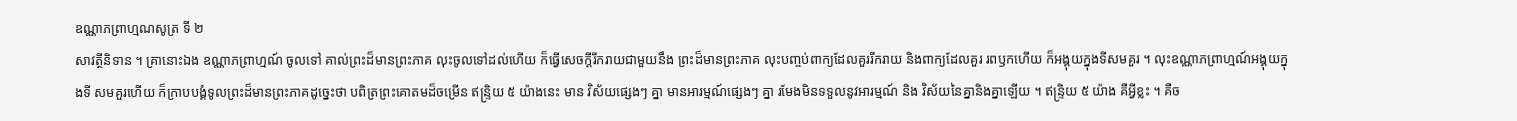ឧណ្ណាភព្រាហ្មណសូត្រ ទី ២
សាវត្ថីនិទាន ។ គ្រានោះឯង ឧណ្ណាភព្រាហ្មណ៍ ចូលទៅ គាល់ព្រះដ៏មានព្រះភាគ លុះចូលទៅដល់ហើយ ក៏ធ្វើសេចក្តីរីករាយជាមួយនឹង ព្រះដ៏មានព្រះភាគ លុះបញ្ចប់ពាក្យដែលគួររីករាយ និងពាក្យដែលគួរ រពឫកហើយ ក៏អង្គុយក្នុងទីសមគួរ ។ លុះឧណ្ណាភព្រាហ្មណ៍អង្គុយក្នុងទី សមគួរហើយ ក៏ក្រាបបង្គំទូលព្រះដ៏មានព្រះភាគដូច្នេះថា បពិត្រព្រះគោតមដ៏ចម្រើន ឥន្ទ្រិយ ៥ យ៉ាងនេះ មាន វិស័យផ្សេងៗ គ្នា មានអារម្មណ៍ផ្សេងៗ គ្នា រមែងមិនទទួលនូវអារម្មណ៍ និង វិស័យនៃគ្នានិងគ្នាឡើយ ។ ឥន្ទ្រិយ ៥ យ៉ាង គឺអ្វីខ្លះ ។ គឺច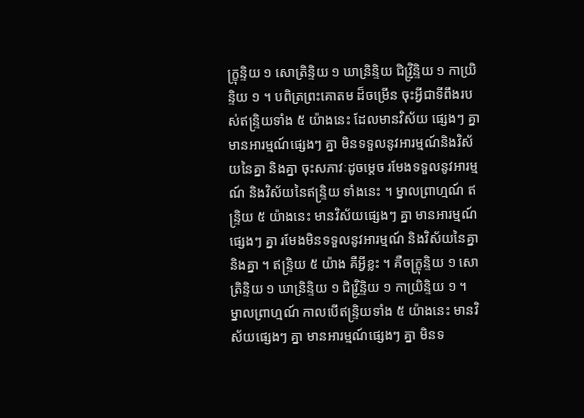ក្ខ្រុន្ទិយ ១ សោត្រិន្ទិយ ១ ឃាន្រិន្ទិយ ជិវ្ញ្រិន្ទិយ ១ កាយ្រិន្ទិយ ១ ។ បពិត្រព្រះគោតម ដ៏ចម្រើន ចុះអ្វីជាទីពឹងរបស់ឥន្ទ្រិយទាំង ៥ យ៉ាងនេះ ដែលមានវិស័យ ផ្សេងៗ គ្នា មានអារម្មណ៍ផ្សេងៗ គ្នា មិនទទួលនូវអារម្មណ៍និងវិស័យនៃគ្នា និងគ្នា ចុះសភាវៈដូចម្តេច រមែងទទួលនូវអារម្មណ៍ និងវិស័យនៃឥន្ទ្រិយ ទាំងនេះ ។ ម្នាលព្រាហ្មណ៍ ឥន្ទ្រិយ ៥ យ៉ាងនេះ មានវិស័យផ្សេងៗ គ្នា មានអារម្មណ៍ផ្សេងៗ គ្នា រមែងមិនទទួលនូវអារម្មណ៍ និងវិស័យនៃគ្នានិងគ្នា ។ ឥន្ទ្រិយ ៥ យ៉ាង គឺអ្វីខ្លះ ។ គឺចក្ខ្រុន្ទិយ ១ សោត្រិន្ទិយ ១ ឃាន្រិន្ទិយ ១ ជិវ្ញ្រិន្ទិយ ១ កាយ្រិន្ទិយ ១ ។ ម្នាលព្រាហ្មណ៍ កាលបើឥន្ទ្រិយទាំង ៥ យ៉ាងនេះ មានវិស័យផ្សេងៗ គ្នា មានអារម្មណ៍ផ្សេងៗ គ្នា មិនទ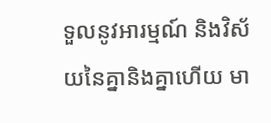ទួលនូវអារម្មណ៍ និងវិស័យនៃគ្នានិងគ្នាហើយ មា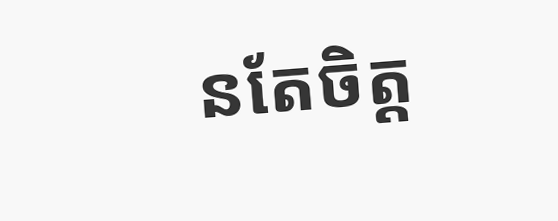នតែចិត្ត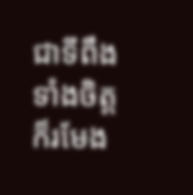ជាទីពឹង ទាំងចិត្តក៏រមែង